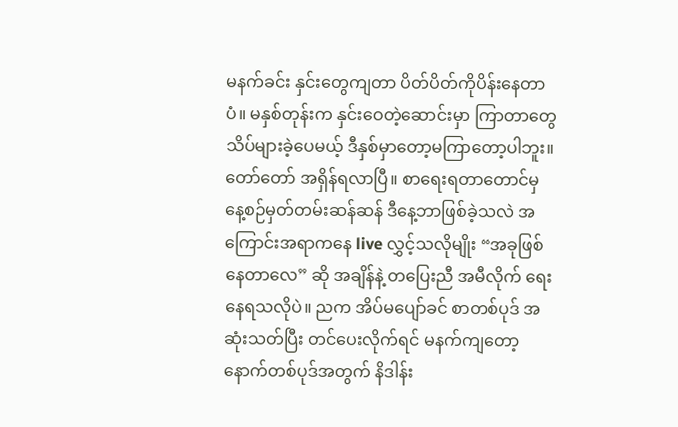မနက်ခင်း နှင်းတွေကျတာ ပိတ်ပိတ်ကိုပိန်းနေတာပံ။ မနှစ်တုန်းက နှင်းဝေတဲ့ဆောင်းမှာ ကြာတာတွေ သိပ်များခဲ့ပေမယ့် ဒီနှစ်မှာတော့မကြာတော့ပါဘူး။ တော်တော် အရှိန်ရလာပြီ။ စာရေးရတာတောင်မှ နေ့စဉ်မှတ်တမ်းဆန်ဆန် ဒီနေ့ဘာဖြစ်ခဲ့သလဲ အကြောင်းအရာကနေ live လွှင့်သလိုမျိုး “အခုဖြစ်နေတာလေ” ဆို အချိန်နဲ့ တပြေးညီ အမီလိုက် ရေးနေရသလိုပဲ။ ညက အိပ်မပျော်ခင် စာတစ်ပုဒ် အဆုံးသတ်ပြီး တင်ပေးလိုက်ရင် မနက်ကျတော့ နောက်တစ်ပုဒ်အတွက် နိဒါန်း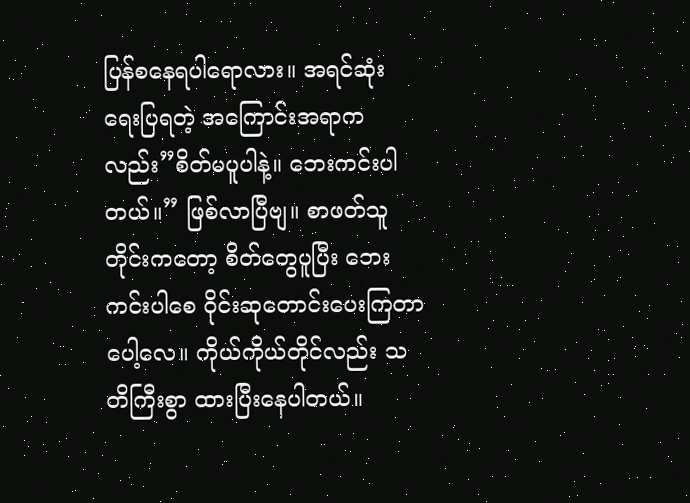ပြန်စနေရပါရောလား။ အရင်ဆုံး ရေးပြရတဲ့ အကြောင်းအရာကလည်း”စိတ်မပူပါနဲ့။ ဘေးကင်းပါတယ်။” ဖြစ်လာပြီဗျ။ စာဖတ်သူတိုင်းကတော့ စိတ်တွေပူပြီး ဘေးကင်းပါစေ ဝိုင်းဆုတောင်းပေးကြတာပေါ့လေ။ ကိုယ်ကိုယ်တိုင်လည်း သတိကြီးစွာ ထားပြီးနေပါတယ်။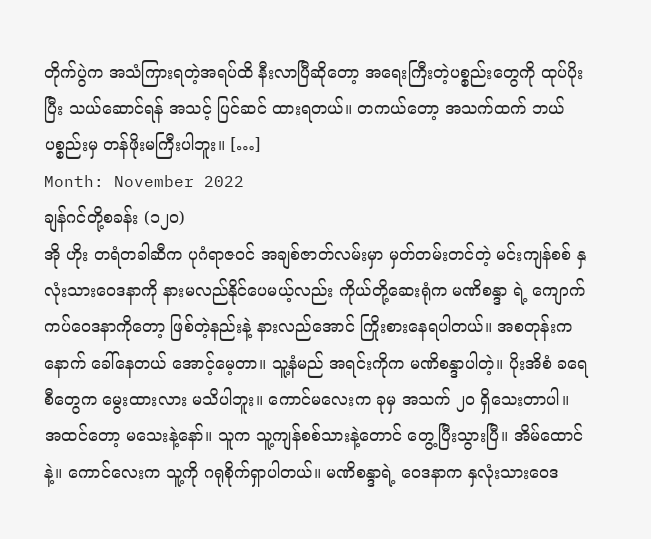တိုက်ပွဲက အသံကြားရတဲ့အရပ်ထိ နီးလာပြီဆိုတော့ အရေးကြီးတဲ့ပစ္စည်းတွေကို ထုပ်ပိုးပြီး သယ်ဆောင်ရန် အသင့် ပြင်ဆင် ထားရတယ်။ တကယ်တော့ အသက်ထက် ဘယ်ပစ္စည်းမှ တန်ဖိုးမကြီးပါဘူး။ […]
Month: November 2022
ချန်ဂင်တို့စခန်း (၁၂၀)
အို ဟိုး တရံတခါဆီက ပုဂံရာဇဝင် အချစ်ဇာတ်လမ်းမှာ မှတ်တမ်းတင်တဲ့ မင်းကျန်စစ် နှလုံးသားဝေဒနာကို နားမလည်နိုင်ပေမယ့်လည်း ကိုယ်တို့ဆေးရုံက မဏိစန္ဒာ ရဲ့ ကျောက်ကပ်ဝေဒနာကိုတော့ ဖြစ်တဲ့နည်းနဲ့ နားလည်အောင် ကြိုးစားနေရပါတယ်။ အစတုန်းက နောက် ခေါ်နေတယ် အောင့်မေ့တာ။ သူ့နံမည် အရင်းကိုက မဏိစန္ဒာပါတဲ့။ ပိုးအိစံ ခရေစီတွေက မွေးထားလား မသိပါဘူး။ ကောင်မလေးက ခုမှ အသက် ၂၀ ရှိသေးတာပါ။ အထင်တော့ မသေးနဲ့နော်။ သူက သူ့ကျန်စစ်သားနဲ့တောင် တွေ့ပြီးသွားပြီ။ အိမ်ထောင်နဲ့။ ကောင်လေးက သူ့ကို ဂရုစိုက်ရှာပါတယ်။ မဏိစန္ဒာရဲ့ ဝေဒနာက နှလုံးသားဝေဒ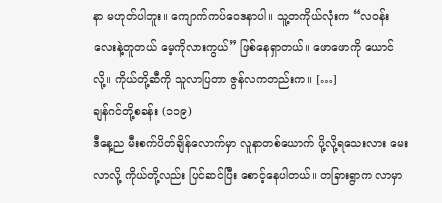နာ မဟုတ်ပါဘူး။ ကျောက်ကပ်ဝေဒနာပါ။ သူ့တကိုယ်လုံးက “လဝန်းလေးနဲ့တူတယ် မေ့ကိုလားကွယ်” ဖြစ်နေရှာတယ်။ ဖောဖောကို ယောင်လို့။ ကိုယ်တို့ဆီကို သူလာပြတာ ဇွန်လကတည်းက။ […]
ချန်ဂင်တို့စခန်း (၁၁၉)
ဒီနေ့ည မီးစက်ပိတ်ချိန်လောက်မှာ လူနာတစ်ယောက် ပို့လို့ရသေးလား မေးလာလို့ ကိုယ်တို့လည်း ပြင်ဆင်ပြီး စောင့်နေပါတယ်။ တခြားရွာက လာမှာ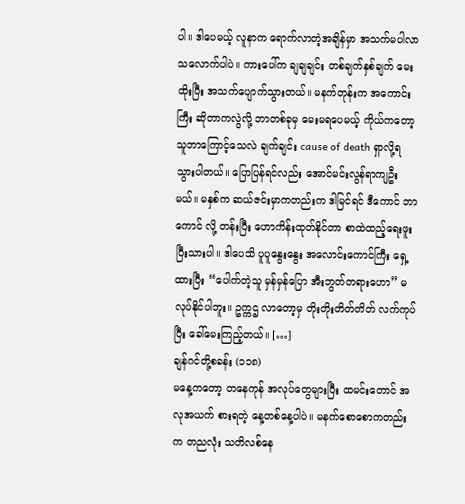ပါ။ ဒါပေမယ့် လူနာက ရောက်လာတဲ့အချိန်မှာ အသက်မပါလာသလောက်ပါပဲ။ ကားပေါ်က ချချချင်း တစ်ချက်နှစ်ချက် မေးထိုးပြီး အသက်ပျောက်သွားတယ်။ မနက်တုန်းက အကောင်းကြီး ဆိုတာကလွဲလို့ ဘာတစ်ခုမှ မေးမရပေမယ့် ကိုယ်ကတော့ သူဘာကြောင့်သေလဲ ချက်ချင်း cause of death ရှာလို့ရသွားပါတယ်။ ပြောပြန်ရင်လည်း အောင်မင်းလွန်ရာကျဦးမယ်။ မနှစ်က ဆယ်ဇင်းမှာကတည်းက ဒါမြင်ရင် ဒီကောင် ဘာကောင် လို့ တန်းပြီး ဟောကိန်းထုတ်နိုင်တာ စာထဲထည့်ရေးဖူးပြီးသားပါ။ ဒါပေသိ ပူပူနွေးနွေး အလောင်းကောင်ကြီး ရှေ့ထားပြီး “ပေါက်တဲ့သူ မှန်မှန်ပြော အီးဘွတ်တရားဟော” မလုပ်နိုင်ပါဘူး။ ဥက္ကဌ လာတော့မှ တိုးတိုးတိတ်တိတ် လက်ကုပ်ပြီး ခေါ်မေးကြည့်တယ်။ […]
ချန်ဂင်တို့စခန်း (၁၁၈)
မနေ့ကတော့ တနေကုန် အလုပ်တွေများပြီး ထမင်းတောင် အလုအယက် စားရတဲ့ နေ့တစ်နေ့ပါပဲ။ မနက်စောစောကတည်းက တညလုံး သတိလစ်နေ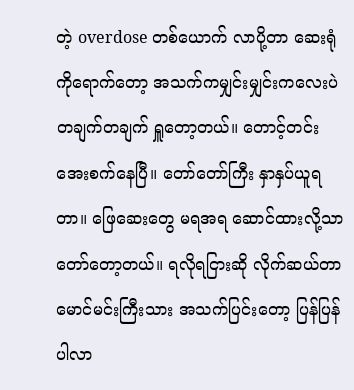တဲ့ overdose တစ်ယောက် လာပို့တာ ဆေးရုံကိုရောက်တော့ အသက်ကမျှင်းမျှင်းကလေးပဲ တချက်တချက် ရှူတော့တယ်။ တောင့်တင်းအေးစက်နေပြီ။ တော်တော်ကြီး နှာနှပ်ယူရတာ။ ဖြေဆေးတွေ မရအရ ဆောင်ထားလို့သာ တော်တော့တယ်။ ရလိုရငြားဆို လိုက်ဆယ်တာ မောင်မင်းကြီးသား အသက်ပြင်းတော့ ပြန်ပြန်ပါလာ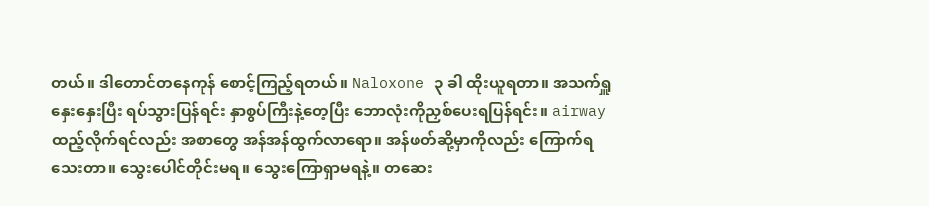တယ်။ ဒါတောင်တနေကုန် စောင့်ကြည့်ရတယ်။ Naloxone ၃ ခါ ထိုးယူရတာ။ အသက်ရှူနှေးနှေးပြီး ရပ်သွားပြန်ရင်း နှာစွပ်ကြီးနဲ့တေ့ပြီး ဘောလုံးကိုညှစ်ပေးရပြန်ရင်း။ airway ထည့်လိုက်ရင်လည်း အစာတွေ အန်အန်ထွက်လာရော။ အန်ဖတ်ဆို့မှာကိုလည်း ကြောက်ရသေးတာ။ သွေးပေါင်တိုင်းမရ။ သွေးကြောရှာမရနဲ့။ တဆေး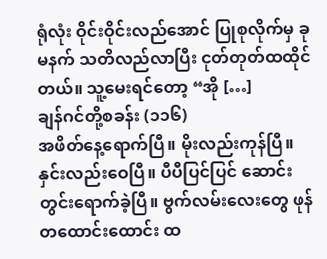ရုံလုံး ဝိုင်းဝိုင်းလည်အောင် ပြုစုလိုက်မှ ခုမနက် သတိလည်လာပြီး ငုတ်တုတ်ထထိုင်တယ်။ သူ့မေးရင်တော့ “အို […]
ချန်ဂင်တို့စခန်း (၁၁၆)
အဖိတ်နေ့ရောက်ပြီ။ မိုးလည်းကုန်ပြီ။ နှင်းလည်းဝေပြီ။ ပီပီပြင်ပြင် ဆောင်းတွင်းရောက်ခဲ့ပြီ။ ဗွက်လမ်းလေးတွေ ဖုန်တထောင်းထောင်း ထ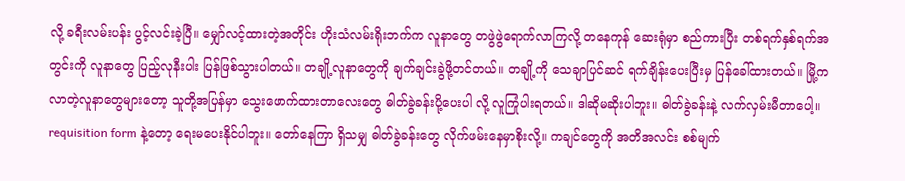လို့ ခရီးလမ်းပန်း ပွင့်လင်းခဲ့ပြီ။ မျှော်လင့်ထားတဲ့အတိုင်း ဟိုးသံလမ်းရိုးဘက်က လူနာတွေ တဖွဲဖွဲရောက်လာကြလို့ တနေကုန် ဆေးရုံမှာ စည်ကားပြီး တစ်ရက်နှစ်ရက်အတွင်းကို လူနာတွေ ပြည့်လုနီးပါး ပြန်ဖြစ်သွားပါတယ်။ တချို့လူနာတွေကို ချက်ချင်းခွဲဖို့တင်တယ်။ တချို့ကို သေချာပြင်ဆင် ရက်ချိန်းပေးပြီးမှ ပြန်ခေါ်ထားတယ်။ မြို့ကလာတဲ့လူနာတွေများတော့ သူတို့အပြန်မှာ သွေးဖောက်ထားတာလေးတွေ ဓါတ်ခွဲခန်းပို့ပေးပါ လို့ လူကြုံပါးရတယ်။ ဒါဆိုမဆိုးပါဘူး။ ဓါတ်ခွဲခန်းနဲ့ လက်လှမ်းမီတာပေါ့။ requisition form နဲ့တော့ ရေးမပေးနိုင်ပါဘူး။ တော်နေကြာ ရှိသမျှ ဓါတ်ခွဲခန်းတွေ လိုက်ဖမ်းနေမှာစိုးလို့။ ကချင်တွေကို အတိအလင်း စစ်မျက်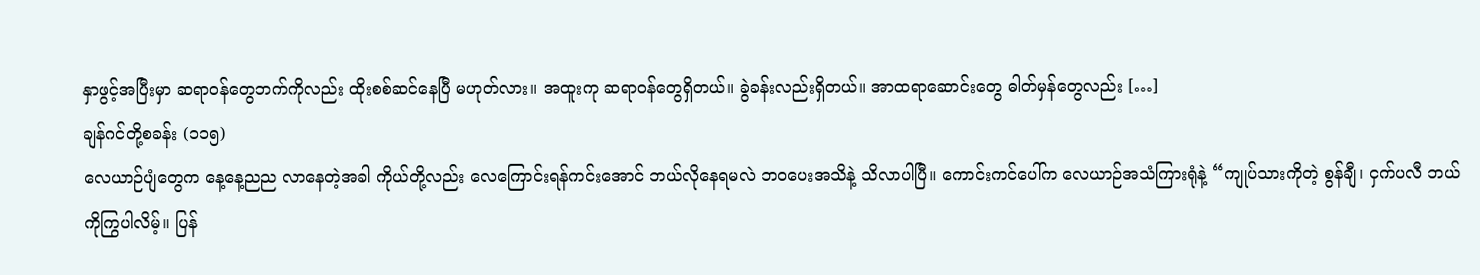နှာဖွင့်အပြီးမှာ ဆရာဝန်တွေဘက်ကိုလည်း ထိုးစစ်ဆင်နေပြီ မဟုတ်လား။ အထူးကု ဆရာဝန်တွေရှိတယ်။ ခွဲခန်းလည်းရှိတယ်။ အာထရာဆောင်းတွေ ဓါတ်မှန်တွေလည်း […]
ချန်ဂင်တို့စခန်း (၁၁၅)
လေယာဉ်ပျံတွေက နေ့နေ့ညည လာနေတဲ့အခါ ကိုယ်တို့လည်း လေကြောင်းရန်ကင်းအောင် ဘယ်လိုနေရမလဲ ဘဝပေးအသိနဲ့ သိလာပါပြီ။ ကောင်းကင်ပေါ်က လေယာဉ်အသံကြားရုံနဲ့ “ကျုပ်သားကိုတဲ့ စွန်ချီ၊ ငှက်ပလီ ဘယ်ကိုကြွပါလိမ့်။ ပြန်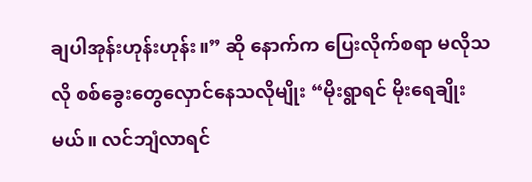ချပါအုန်းဟုန်းဟုန်း။” ဆို နောက်က ပြေးလိုက်စရာ မလိုသလို စစ်ခွေးတွေလှောင်နေသလိုမျိုး “မိုးရွာရင် မိုးရေချိုးမယ်။ လင်ဘျံလာရင်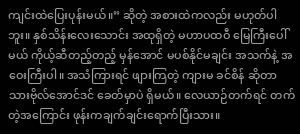ကျင်းထဲပြေးပုန်းမယ်။” ဆိုတဲ့ အစားထဲကလည်း မဟုတ်ပါဘူး။ နှစ်သိန်းလေးသောင်း အထုရှိတဲ့ မဟာပထဝီ မြေကြီးပေါ်မယ် ကိုယ့်ဆီတည့်တည့် မှန်အောင် မပစ်နိုင်မချင်း အသက်နဲ့ အဝေးကြီးပါ။ အသံကြားရင် ဖျားကြတဲ့ ကျားမ ခင်စိန် ဆိုတာ သားဗိုလ်အောင်ဒင် ခေတ်မှာပဲ ရှိမယ်။ လေယာဉ်တက်ရင် တက်တဲ့အကြောင်း ဖုန်းကချက်ချင်းရောက်ပြီးသား။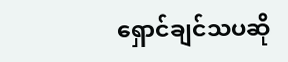ရှောင်ချင်သပဆို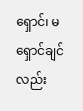ရှောင်၊ မရှောင်ချင်လည်း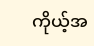ကိုယ့်အ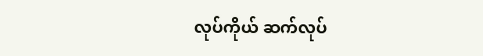လုပ်ကိုယ် ဆက်လုပ်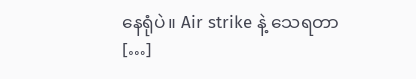နေရုံပဲ။ Air strike နဲ့ သေရတာ […]